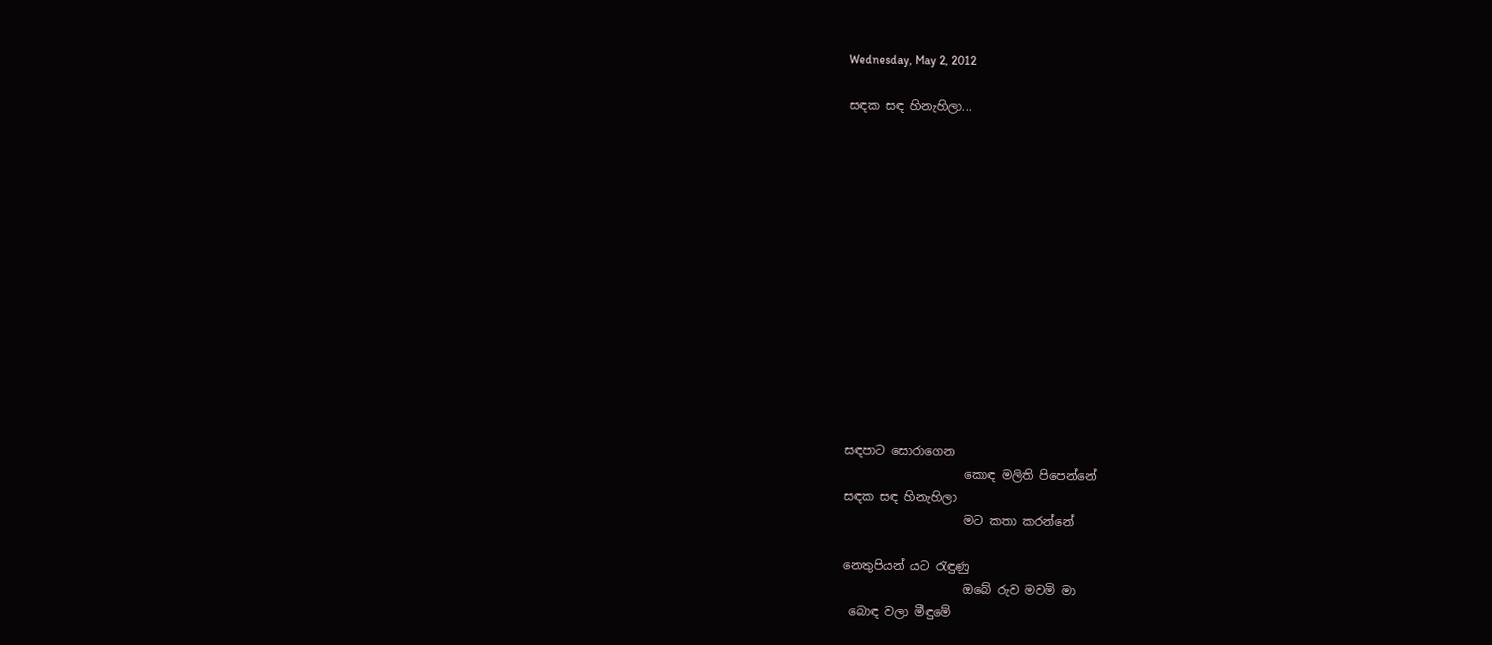Wednesday, May 2, 2012

සඳක සඳ හිනැහිලා...














සඳපාට සොරාගෙන
                    කොඳ මලිති පිපෙන්නේ
සඳක සඳ හිනැහිලා
                    මට කතා කරන්නේ

නෙතුපියන් යට රැඳුණු
                    ඔබේ රුව මවමි මා
 බොඳ වලා මීඳුමේ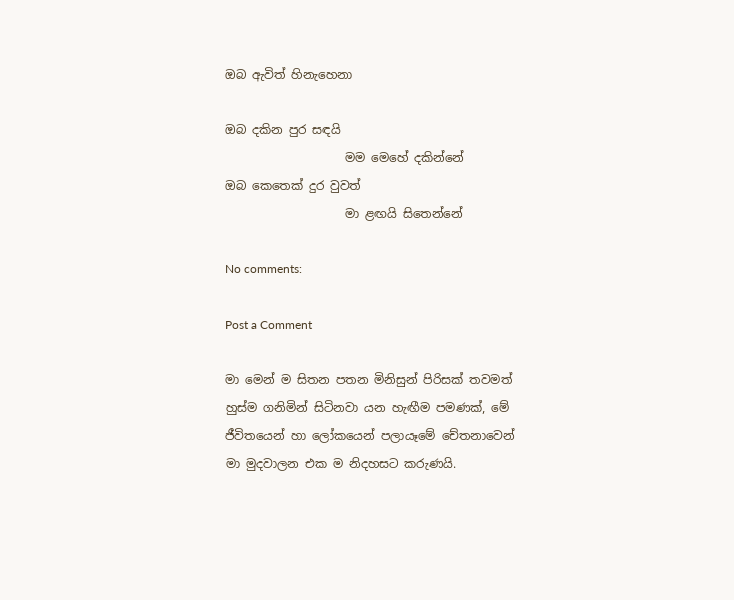ඔබ ඇවිත් හිනැහෙනා

ඔබ දකින පුර සඳයි
                    මම මෙහේ දකින්නේ
ඔබ කෙතෙක් දුර වුවත්
                    මා ළඟයි සිතෙන්නේ

No comments:

Post a Comment

මා මෙන් ම සිතන පතන මිනිසුන් පිරිසක් තවමත් හුස්ම ගනිමින් සිටිනවා යන හැඟීම පමණක්, මේ ජීවිතයෙන් හා ලෝකයෙන් පලායෑමේ චේතනාවෙන් මා මුදවාලන එක ම නිදහසට කරුණයි.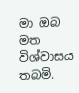මා ඔබ මත විශ්වාසය තබමි.